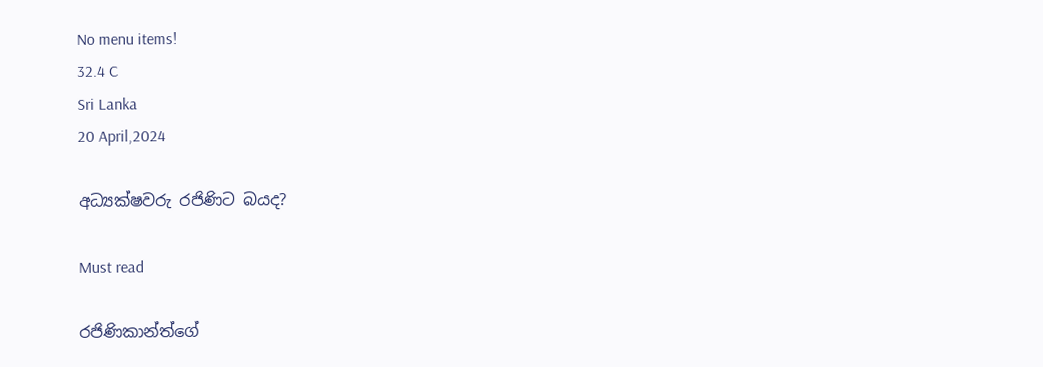No menu items!
32.4 C
Sri Lanka
20 April,2024

අධ්‍යක්ෂවරු රජිණිට බයද?

Must read

රජිණිකාන්ත්ගේ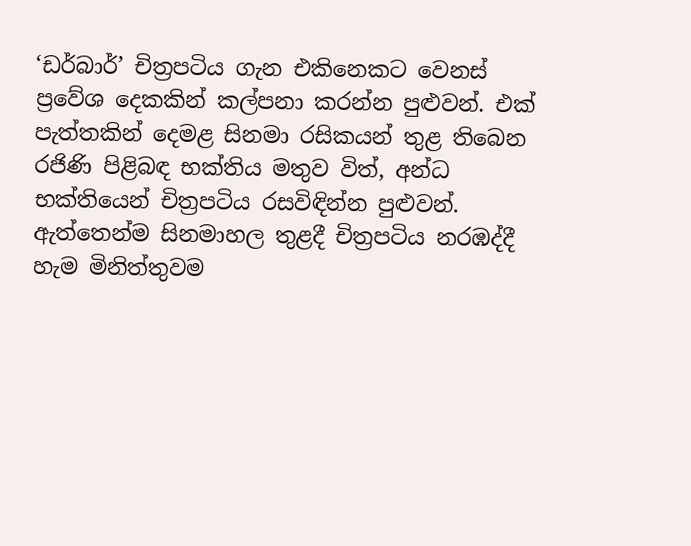‘ඩර්බාර්’ චිත්‍රපටිය ගැන එකිනෙකට වෙනස් ප්‍රවේශ දෙකකින් කල්පනා කරන්න පුළුවන්. එක් පැත්තකින් දෙමළ සිනමා රසිකයන් තුළ තිබෙන රජිණි පිළිබඳ භක්තිය මතුව විත්, අන්ධ භක්තියෙන් චිත්‍රපටිය රසවිඳින්න පුළුවන්. ඇත්තෙන්ම සිනමාහල තුළදී චිත්‍රපටිය නරඹද්දී හැම මිනිත්තුවම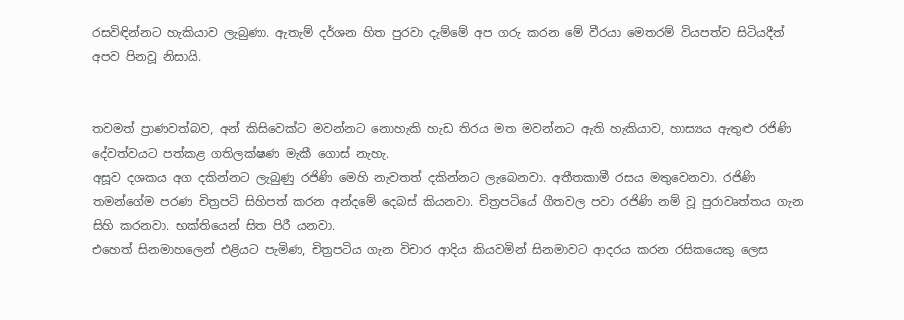රසවිඳින්නට හැකියාව ලැබුණා. ඇතැම් දර්ශන හිත පුරවා දැම්මේ අප ගරු කරන මේ වීරයා මෙතරම් වියපත්ව සිටියදීත් අපව පිනවූ නිසායි.


තවමත් ප්‍රාණවත්බව, අන් කිසිවෙක්ට මවන්නට නොහැකි හැඩ තිරය මත මවන්නට ඇති හැකියාව, හාස්‍යය ඇතුළු රජිණි දේවත්වයට පත්කළ ගතිලක්ෂණ මැකී ගොස් නැහැ.
අසූව දශකය අග දකින්නට ලැබුණු රජිණි මෙහි නැවතත් දකින්නට ලැබෙනවා. අතීතකාමී රසය මතුවෙනවා. රජිණි තමන්ගේම පරණ චිත්‍රපටි සිහිපත් කරන අන්දමේ දෙබස් කියනවා. චිත්‍රපටියේ ගීතවල පවා රජිණි නම් වූ පුරාවෘත්තය ගැන සිහි කරනවා. භක්තියෙන් සිත පිරී යනවා.
එහෙත් සිනමාහලෙන් එළියට පැමිණ, චිත්‍රපටිය ගැන විචාර ආදිය කියවමින් සිනමාවට ආදරය කරන රසිකයෙකු ලෙස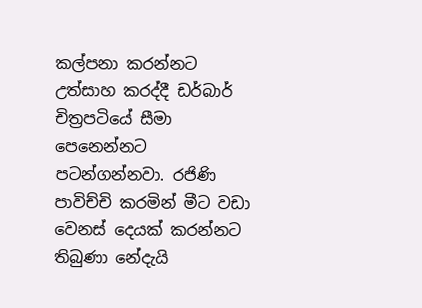කල්පනා කරන්නට උත්සාහ කරද්දී ඩර්බාර් චිත්‍රපටියේ සීමා පෙනෙන්නට පටන්ගන්නවා. රජිණි පාවිච්චි කරමින් මීට වඩා වෙනස් දෙයක් කරන්නට තිබුණා නේදැයි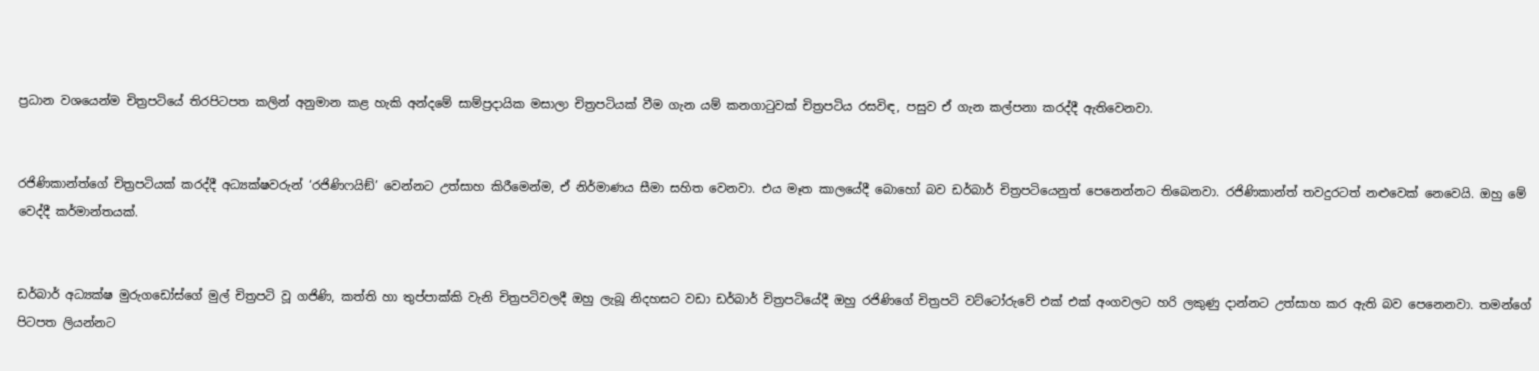ප්‍රධාන වශයෙන්ම චිත්‍රපටියේ තිරපිටපත කලින් අනුමාන කළ හැකි අන්දමේ සාම්ප්‍රදායික මසාලා චිත්‍රපටියක් වීම ගැන යම් කනගාටුවක් චිත්‍රපටිය රසවිඳ, පසුව ඒ ගැන කල්පනා කරද්දී ඇතිවෙනවා.


රජිණිකාන්ත්ගේ චිත්‍රපටියක් කරද්දී අධ්‍යක්ෂවරුන් ‘රජිණිෆයිඞ්’ වෙන්නට උත්සාහ කිරීමෙන්ම, ඒ නිර්මාණය සීමා සහිත වෙනවා. එය මෑත කාලයේදී බොහෝ බව ඩර්බාර් චිත්‍රපටියෙනුත් පෙනෙන්නට තිබෙනවා. රජිණිකාන්ත් තවදුරටත් නළුවෙක් නෙවෙයි. ඔහු මේ වෙද්දී කර්මාන්තයක්.


ඩර්බාර් අධ්‍යක්ෂ මුරුගඩෝස්ගේ මුල් චිත්‍රපටි වූ ගජිණි, කත්ති හා තුප්පාක්කි වැනි චිත්‍රපටිවලදී ඔහු ලැබූ නිදහසට වඩා ඩර්බාර් චිත්‍රපටියේදී ඔහු රජිණිගේ චිත්‍රපටි වට්ටෝරුවේ එක් එක් අංගවලට හරි ලකුණු දාන්නට උත්සාහ කර ඇති බව පෙනෙනවා. තමන්ගේ පිටපත ලියන්නට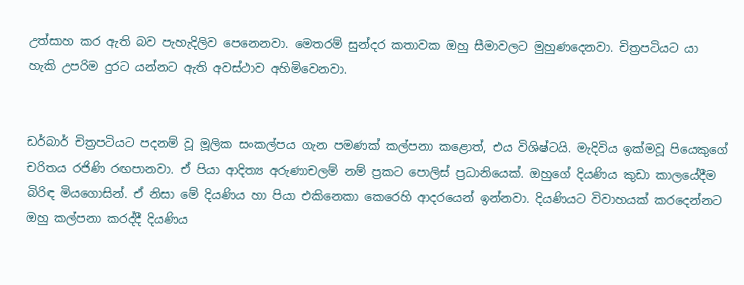උත්සාහ කර ඇති බව පැහැදිලිව පෙනෙනවා. මෙතරම් සුන්දර කතාවක ඔහු සීමාවලට මුහුණදෙනවා. චිත්‍රපටියට යා හැකි උපරිම දුරට යන්නට ඇති අවස්ථාව අහිමිවෙනවා.


ඩර්බාර් චිත්‍රපටියට පදනම් වූ මූලික සංකල්පය ගැන පමණක් කල්පනා කළොත්, එය විශිෂ්ටයි. මැදිවිය ඉක්මවූ පියෙකුගේ චරිතය රජිණි රඟපානවා. ඒ පියා ආදිත්‍ය අරුණාචලම් නම් ප්‍රකට පොලිස් ප්‍රධානියෙක්. ඔහුගේ දියණිය කුඩා කාලයේදීම බිරිඳ මියගොසින්. ඒ නිසා මේ දියණිය හා පියා එකිනෙකා කෙරෙහි ආදරයෙන් ඉන්නවා. දියණියට විවාහයක් කරදෙන්නට ඔහු කල්පනා කරද්දී දියණිය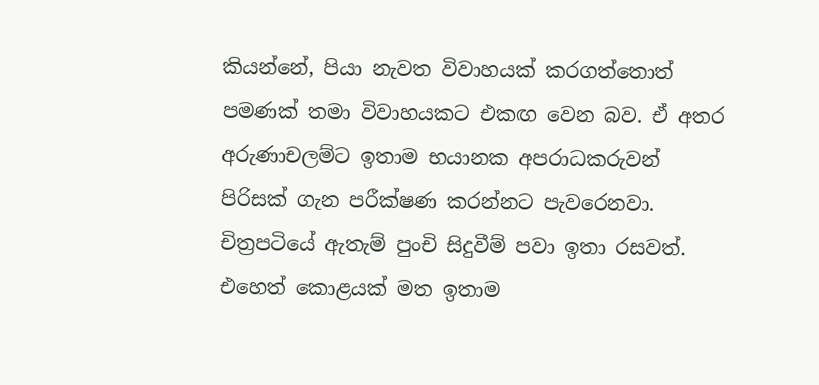කියන්නේ, පියා නැවත විවාහයක් කරගත්තොත් පමණක් තමා විවාහයකට එකඟ වෙන බව. ඒ අතර අරුණාචලම්ට ඉතාම භයානක අපරාධකරුවන් පිරිසක් ගැන පරීක්ෂණ කරන්නට පැවරෙනවා. චිත්‍රපටියේ ඇතැම් පුංචි සිදුවීම් පවා ඉතා රසවත්. එහෙත් කොළයක් මත ඉතාම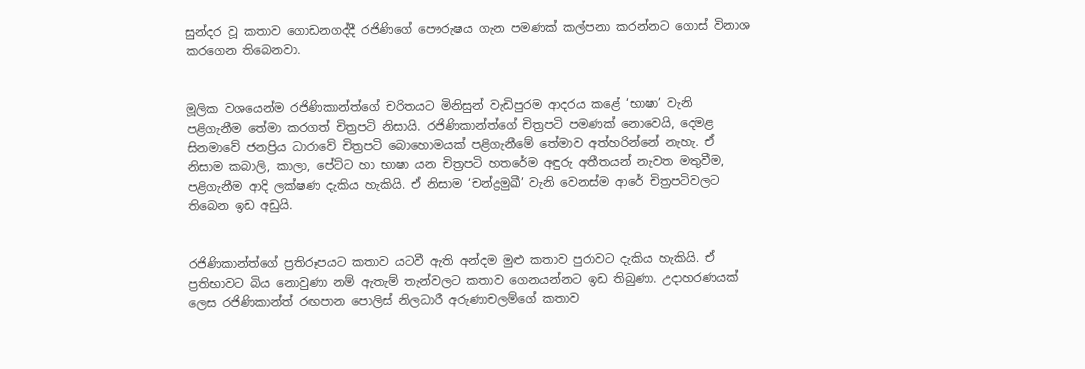සුන්දර වූ කතාව ගොඩනගද්දී රජිණිගේ පෞරුෂය ගැන පමණක් කල්පනා කරන්නට ගොස් විනාශ කරගෙන තිබෙනවා.


මූලික වශයෙන්ම රජිණිකාන්ත්ගේ චරිතයට මිනිසුන් වැඩිපුරම ආදරය කළේ ‘භාෂා’ වැනි පළිගැනීම තේමා කරගත් චිත්‍රපටි නිසායි. රජිණිකාන්ත්ගේ චිත්‍රපටි පමණක් නොවෙයි, දෙමළ සිනමාවේ ජනප්‍රිය ධාරාවේ චිත්‍රපටි බොහොමයක් පළිගැනීමේ තේමාව අත්හරින්නේ නැහැ. ඒ නිසාම කබාලි, කාලා, පේට්ට හා භාෂා යන චිත්‍රපටි හතරේම අඳුරු අතීතයන් නැවත මතුවීම, පළිගැනීම ආදි ලක්ෂණ දැකිය හැකියි. ඒ නිසාම ‘චන්ද්‍රමුඛී’ වැනි වෙනස්ම ආරේ චිත්‍රපටිවලට තිබෙන ඉඩ අඩුයි.


රජිණිකාන්ත්ගේ ප්‍රතිරූපයට කතාව යටවී ඇති අන්දම මුළු කතාව පුරාවට දැකිය හැකියි. ඒ ප්‍රතිභාවට බිය නොවුණා නම් ඇතැම් තැන්වලට කතාව ගෙනයන්නට ඉඩ තිබුණා. උදාහරණයක් ලෙස රජිණිකාන්ත් රඟපාන පොලිස් නිලධාරී අරුණාචලම්ගේ කතාව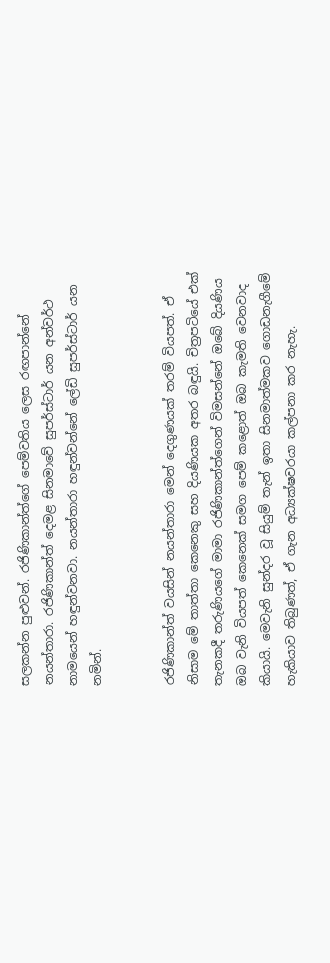සලකන්න පුළුවන්. රජිණිකාන්ත්ගේ පෙම්වතිය ලෙස රඟපාන්නේ නයන්තාරා. රජිණිකාන්ත් දෙමළ සිනමාවේ සුපර්ස්ටාර් යන අන්වර්ථ නාමයෙන් හඳුන්වනවා. නයන්තාරා හඳුන්වන්නේ ලේඩි සුපර්ස්ටාර් යන නමින්.


රජිණිකාන්ත් වයසින් නයන්තාරා මෙන් දෙගුණයක් තරම් වියපත්. ඒ නිසාම මේ තාත්තා කෙනෙකු සහ දියණියක අතර බඳුයි. චිත්‍රපටියේ එක් තැනකදී තරුණියගේ මාමා රජිණිකාන්ත්ගෙන් විමසන්නේ ඔබේ දියණිය ඔබ වැනි වියපත් කෙනෙක් සමග පෙම් කළොත් ඔබ කැමති වෙනවාද කියායි. මෙවැනි සුන්දර වූ සියුම් තැන් ඉතා සිනමාත්මකව ගොඩනැගීමේ හැකියාව තිබුණත්, ඒ ගැන අධ්‍යක්ෂවරයා කල්පනා කර නැහැ.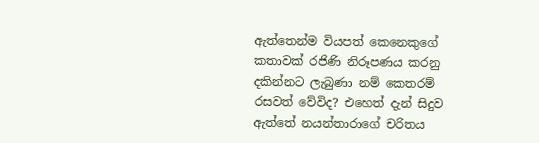ඇත්තෙන්ම වියපත් කෙනෙකුගේ කතාවක් රජිණි නිරූපණය කරනු දකින්නට ලැබුණා නම් කෙතරම් රසවත් වේවිද? එහෙත් දැන් සිදුව ඇත්තේ නයන්තාරාගේ චරිතය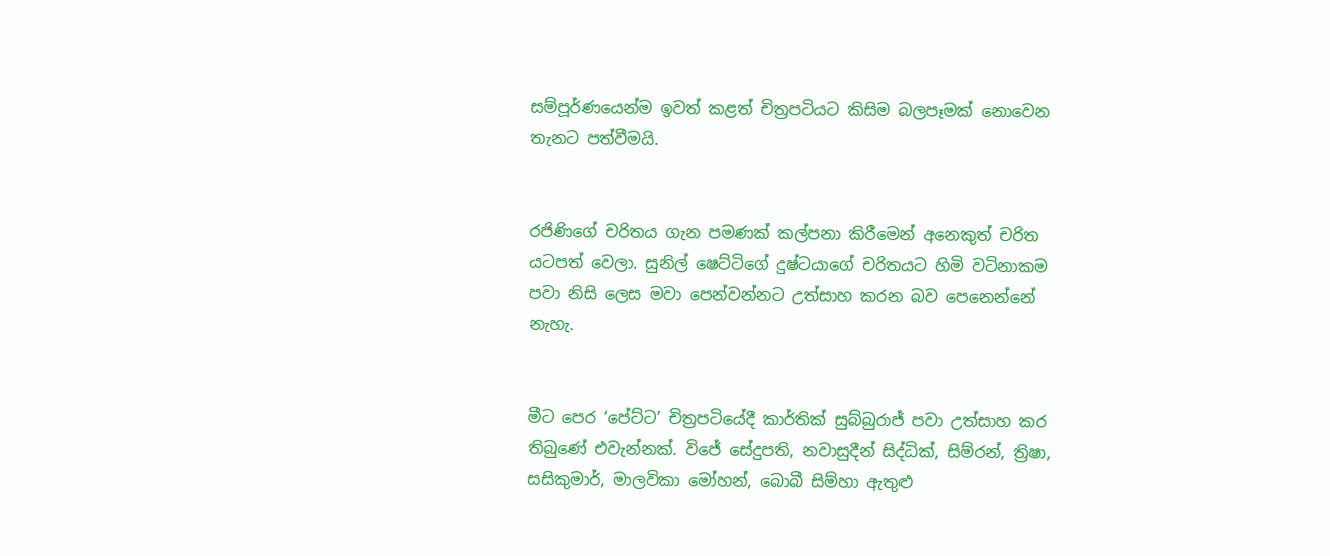සම්පූර්ණයෙන්ම ඉවත් කළත් චිත්‍රපටියට කිසිම බලපෑමක් නොවෙන තැනට පත්වීමයි.


රජිණිගේ චරිතය ගැන පමණක් කල්පනා කිරීමෙන් අනෙකුත් චරිත යටපත් වෙලා. සුනිල් ෂෙට්ටිගේ දුෂ්ටයාගේ චරිතයට හිමි වටිනාකම පවා නිසි ලෙස මවා පෙන්වන්නට උත්සාහ කරන බව පෙනෙන්නේ නැහැ.


මීට පෙර ‘පේට්ට’ චිත්‍රපටියේදී කාර්තික් සුබ්බුරාජ් පවා උත්සාහ කර තිබුණේ එවැන්නක්. විජේ සේදුපති, නවාසුදීන් සිද්ධික්, සිම්රන්, ත්‍රිෂා, සසිකුමාර්, මාලවිකා මෝහන්, බොබී සිම්හා ඇතුළු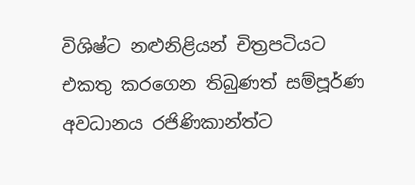විශිෂ්ට නළුනිළියන් චිත්‍රපටියට එකතු කරගෙන තිබුණත් සම්පූර්ණ අවධානය රජිණිකාන්ත්ට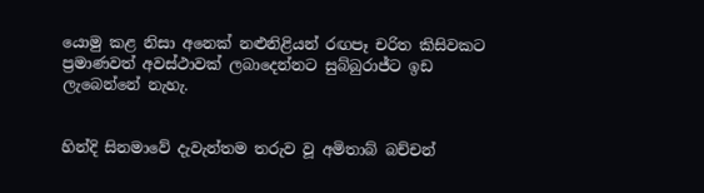යොමු කළ නිසා අනෙක් නළුනිළියන් රඟපෑ චරිත කිසිවකට ප්‍රමාණවත් අවස්ථාවක් ලබාදෙන්නට සුබ්බුරාජ්ට ඉඩ ලැබෙන්නේ නැහැ.


හින්දි සිනමාවේ දැවැන්තම තරුව වූ අමිතාබ් බච්චන්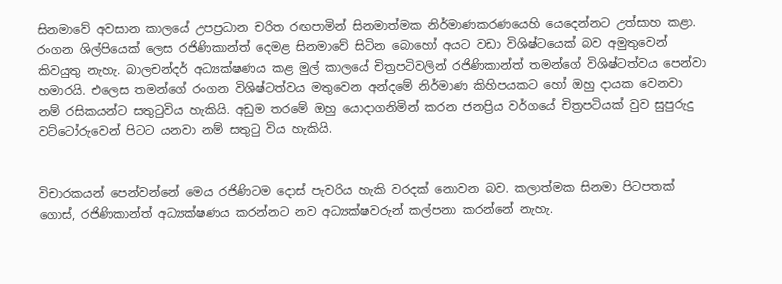සිනමාවේ අවසාන කාලයේ උපප්‍රධාන චරිත රඟපාමින් සිනමාත්මක නිර්මාණකරණයෙහි යෙදෙන්නට උත්සාහ කළා. රංගන ශිල්පියෙක් ලෙස රජිණිකාන්ත් දෙමළ සිනමාවේ සිටින බොහෝ අයට වඩා විශිෂ්ටයෙක් බව අමුතුවෙන් කිවයුතු නැහැ. බාලචන්දර් අධ්‍යක්ෂණය කළ මුල් කාලයේ චිත්‍රපටිවලින් රජිණිකාන්ත් තමන්ගේ විශිෂ්ටත්වය පෙන්වා හමාරයි. එලෙස තමන්ගේ රංගන විශිෂ්ටත්වය මතුවෙන අන්දමේ නිර්මාණ කිහිපයකට හෝ ඔහු දායක වෙනවා නම් රසිකයන්ට සතුටුවිය හැකියි. අඩුම තරමේ ඔහු යොදාගනිමින් කරන ජනප්‍රිය වර්ගයේ චිත්‍රපටියක් වුව සුපුරුදු වට්ටෝරුවෙන් පිටට යනවා නම් සතුටු විය හැකියි.


විචාරකයන් පෙන්වන්නේ මෙය රජිණිටම දොස් පැවරිය හැකි වරදක් නොවන බව. කලාත්මක සිනමා පිටපතක් ගොස්, රජිණිකාන්ත් අධ්‍යක්ෂණය කරන්නට නව අධ්‍යක්ෂවරුන් කල්පනා කරන්නේ නැහැ.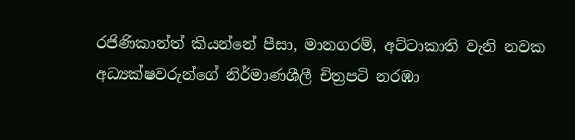රජිණිකාන්ත් කියන්නේ පීසා, මානගරම්, අට්ටාකාති වැනි නවක අධ්‍යක්ෂවරුන්ගේ නිර්මාණශීලී චිත්‍රපටි නරඹා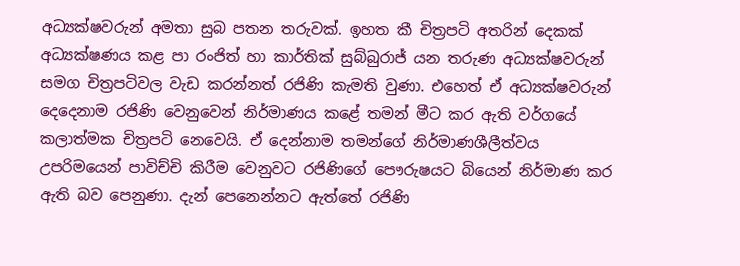අධ්‍යක්ෂවරුන් අමතා සුබ පතන තරුවක්. ඉහත කී චිත්‍රපටි අතරින් දෙකක් අධ්‍යක්ෂණය කළ පා රංජිත් හා කාර්තික් සුබ්බුරාජ් යන තරුණ අධ්‍යක්ෂවරුන් සමග චිත්‍රපටිවල වැඩ කරන්නත් රජිණි කැමති වුණා. එහෙත් ඒ අධ්‍යක්ෂවරුන් දෙදෙනාම රජිණි වෙනුවෙන් නිර්මාණය කළේ තමන් මීට කර ඇති වර්ගයේ කලාත්මක චිත්‍රපටි නෙවෙයි. ඒ දෙන්නාම තමන්ගේ නිර්මාණශීලීත්වය උපරිමයෙන් පාවිච්චි කිරීම වෙනුවට රජිණිගේ පෞරුෂයට බියෙන් නිර්මාණ කර ඇති බව පෙනුණා. දැන් පෙනෙන්නට ඇත්තේ රජිණි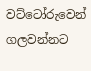වට්ටෝරුවෙන් ගලවන්නට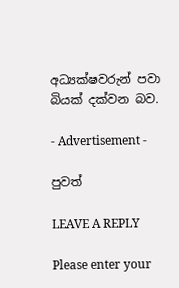අධ්‍යක්ෂවරුන් පවා බියක් දක්වන බව.

- Advertisement -

පුවත්

LEAVE A REPLY

Please enter your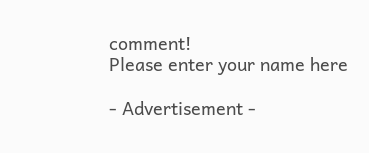comment!
Please enter your name here

- Advertisement -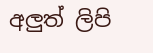අලුත් ලිපි